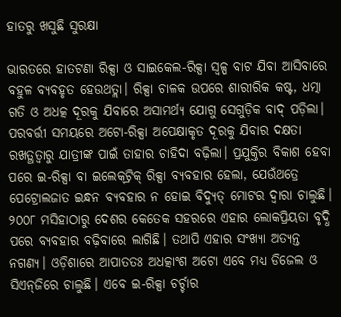ହାତରୁ ଖସୁଛି ସୁରକ୍ଷା

ଭାରତରେ ହାତଟଣା ରିକ୍ସା ଓ ସାଇକେଲ-ରିକ୍ସା ସ୍ବଳ୍ପ ବାଟ ଯିବା ଆସିବାରେ ବହୁଳ ବ୍ୟବହୃତ ହେଉଥତ୍ଲା। ରିକ୍ସା ଚାଳକ ଉପରେ ଶାରୀରିକ କଷ୍ଟ, ଧତ୍ମା ଗତି ଓ ଅଧତ୍କ ଦୂରକୁ ଯିବାରେ ଅସାମର୍ଥ୍ୟ ଯୋଗୁ ସେଗୁଡ଼ିକ ବାଦ୍‍ ପଡ଼ିଲା। ପରବର୍ତ୍ତୀ ସମୟରେ ଅଟୋ-ରିକ୍ସା ଅପେକ୍ଷାକୃତ ଦୂରକୁ ଯିବାର ଦକ୍ଷତା ରଖତ୍ଥତ୍ବାରୁ ଯାତ୍ରୀଙ୍କ ପାଇଁ ତାହାର ଚାହିଦା ବଢ଼ିଲା। ପ୍ରଯୁକ୍ତିର ବିକାଶ ହେବା ପରେ ଇ-ରିକ୍ସା ବା ଇଲେକ୍‍ଟ୍ରିକ୍‍ ରିକ୍ସା ବ୍ୟବହାର ହେଲା, ଯେଉଁଥତ୍ରେ ପେଟ୍ରୋଲଜାତ ଇନ୍ଧନ ବ୍ୟବହାର ନ ହୋଇ ବିଦ୍ୟୁତ୍‍ ମୋଟର ଦ୍ୱାରା ଚାଲୁଛି। ୨୦୦୮ ମସିହାଠାରୁ ଦେଶର କେତେକ ସହରରେ ଏହାର ଲୋକପ୍ରିୟତା ବୃଦ୍ଧି ପରେ ବ୍ୟବହାର ବଢ଼ିବାରେ ଲାଗିଛି। ତଥାପି ଏହାର ସଂଖ୍ୟା ଅତ୍ୟନ୍ତ ନଗଣ୍ୟ। ଓଡ଼ିଶାରେ ଆପାତତଃ ଅଧତ୍କାଂଶ ଅଟୋ ଏବେ ମଧ୍ୟ ଡିଜେଲ ଓ ସିଏନ୍‍ଜିରେ ଚାଲୁଛି। ଏବେ ଇ-ରିକ୍ସା ଚର୍ଚ୍ଚାର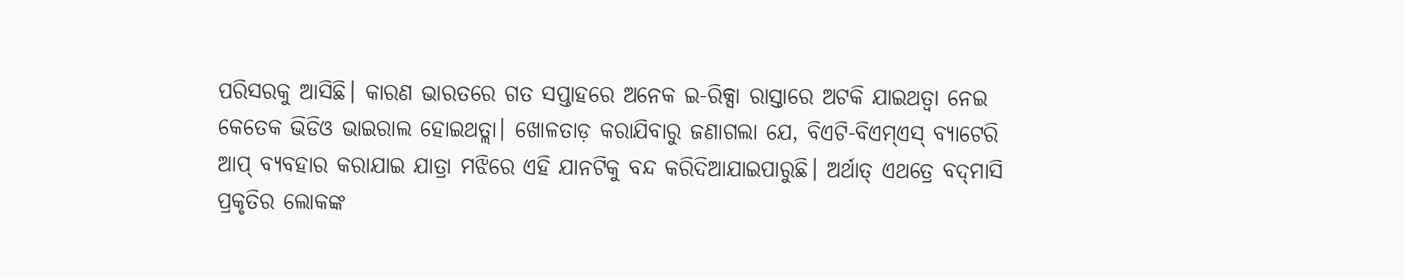ପରିସରକୁ ଆସିଛି। କାରଣ ଭାରତରେ ଗତ ସପ୍ତାହରେ ଅନେକ ଇ-ରିକ୍ସା ରାସ୍ତାରେ ଅଟକି ଯାଇଥତ୍ବା ନେଇ କେତେକ ଭିଡିଓ ଭାଇରାଲ ହୋଇଥତ୍ଲା। ଖୋଳତାଡ଼ କରାଯିବାରୁ ଜଣାଗଲା ଯେ, ବିଏଟି-ବିଏମ୍‍ଏସ୍‍ ବ୍ୟାଟେରି ଆପ୍‍ ବ୍ୟବହାର କରାଯାଇ ଯାତ୍ରା ମଝିରେ ଏହି ଯାନଟିକୁ ବନ୍ଦ କରିଦିଆଯାଇପାରୁଛି। ଅର୍ଥାତ୍‍ ଏଥତ୍ରେ ବଦ୍‍ମାସି ପ୍ରକୃତିର ଲୋକଙ୍କ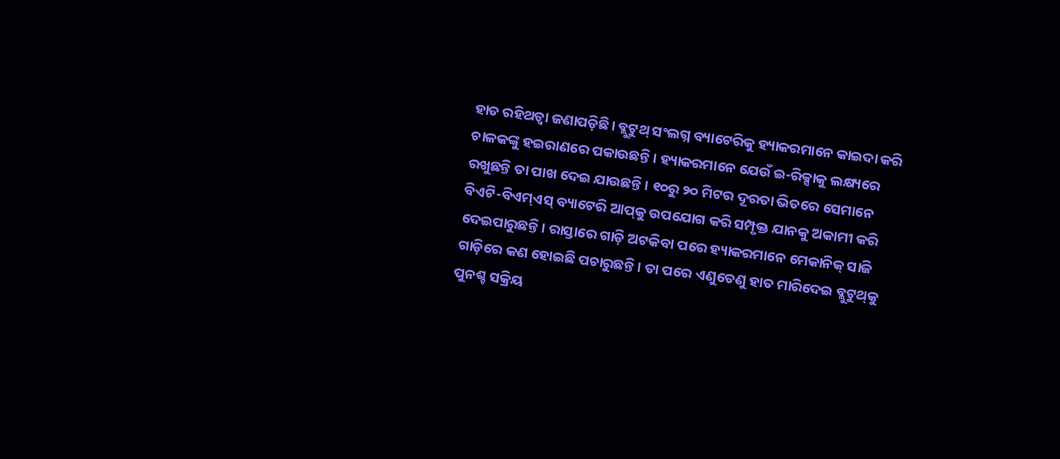ହାତ ରହିଥତ୍ବା ଜଣାପଡ଼ିଛି। ବ୍ଲୁଟୁଥ୍‍ ସଂଲଗ୍ନ ବ୍ୟାଟେରିକୁ ହ୍ୟାକରମାନେ କାଇଦା କରି ଚାଳକଙ୍କୁ ହଇରାଣରେ ପକାଉଛନ୍ତି। ହ୍ୟାକରମାନେ ଯେଉଁ ଇ-ରିକ୍ସାକୁ ଲକ୍ଷ୍ୟରେ ରଖୁଛନ୍ତି ତା ପାଖ ଦେଇ ଯାଉଛନ୍ତି। ୧୦ରୁ ୨୦ ମିଟର ଦୂରତା ଭିତରେ ସେମାନେ ବିଏଟି-ବିଏମ୍‍ଏସ୍‍ ବ୍ୟାଟେରି ଆପ୍‍କୁ ଉପଯୋଗ କରି ସମ୍ପୃକ୍ତ ଯାନକୁ ଅକାମୀ କରି ଦେଇପାରୁଛନ୍ତି। ରାସ୍ତାରେ ଗାଡ଼ି ଅଟକିବା ପରେ ହ୍ୟାକରମାନେ ମେକାନିକ୍‍ ସାଜି ଗାଡ଼ିରେ କଣ ହୋଇଛି ପଚାରୁଛନ୍ତି। ତା ପରେ ଏଣୁତେଣୁ ହାତ ମାରିଦେଇ ବ୍ଲୁଟୁଥ୍‍କୁ ପୁନଶ୍ଚ ସକ୍ରିୟ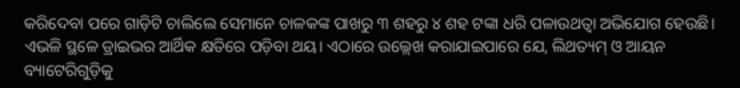କରିଦେବା ପରେ ଗାଡ଼ିଟି ଚାଲିଲେ ସେମାନେ ଚାଳକଙ୍କ ପାଖରୁ ୩ ଶହରୁ ୪ ଶହ ଟଙ୍କା ଧରି ପଳାଉଥତ୍ବା ଅଭିଯୋଗ ହେଉଛି। ଏଭଳି ସ୍ଥଳେ ଡ୍ରାଇଭର ଆର୍ଥିକ କ୍ଷତିରେ ପଡ଼ିବା ଥୟ। ଏଠାରେ ଉଲ୍ଲେଖ କରାଯାଇପାରେ ଯେ, ଲିଥତ୍ୟମ୍‍ ଓ ଆୟନ ବ୍ୟାଟେରିଗୁଡ଼ିକୁ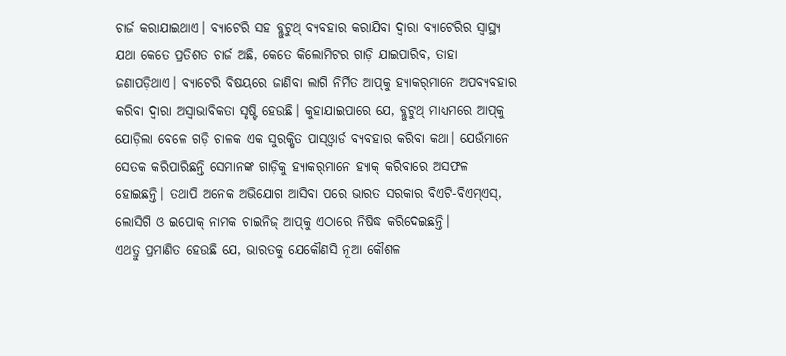ଚାର୍ଜ କରାଯାଇଥାଏ। ବ୍ୟାଟେରି ସହ ବ୍ଲୁଟୁଥ୍‍ ବ୍ୟବହାର କରାଯିବା ଦ୍ୱାରା ବ୍ୟାଟେରିର ସ୍ବାସ୍ଥ୍ୟ ଯଥା କେତେ ପ୍ରତିଶତ ଚାର୍ଜ ଅଛି, କେତେ କିଲୋମିଟର ଗାଡ଼ି ଯାଇପାରିବ, ତାହା ଜଣାପଡ଼ିଥାଏ। ବ୍ୟାଟେରି ବିଷୟରେ ଜାଣିବା ଲାଗି ନିର୍ମିତ ଆପ୍‍କୁ ହ୍ୟାକର୍‍ମାନେ ଅପବ୍ୟବହାର କରିବା ଦ୍ୱାରା ଅସ୍ବାଭାବିକତା ସୃଷ୍ଟି ହେଉଛି। କୁହାଯାଇପାରେ ଯେ, ବ୍ଲୁଟୁଥ୍‍ ମାଧ୍ୟମରେ ଆପ୍‍କୁ ଯୋଡ଼ିଲା ବେଳେ ଗଡ଼ି ଚାଳକ ଏକ ସୁରକ୍ଷିତ ପାସ୍‍ଓ୍ବାର୍ଡ ବ୍ୟବହାର କରିବା କଥା। ଯେଉଁମାନେ ସେତକ କରିପାରିଛନ୍ତି ସେମାନଙ୍କ ଗାଡ଼ିକୁ ହ୍ୟାକର୍‍ମାନେ ହ୍ୟାକ୍‍ କରିବାରେ ଅସଫଳ ହୋଇଛନ୍ତି। ତଥାପି ଅନେକ ଅଭିଯୋଗ ଆସିବା ପରେ ଭାରତ ସରକାର ବିଏଟି-ବିଏମ୍‍ଏସ୍‍, ଲୋସିଗି ଓ ଇପୋକ୍‍ ନାମକ ଚାଇନିଜ୍‍ ଆପ୍‍କୁ ଏଠାରେ ନିଷିଦ୍ଧ କରିଦେଇଛନ୍ତି।
ଏଥତ୍ରୁ ପ୍ରମାଣିତ ହେଉଛି ଯେ, ଭାରତକୁ ଯେକୌଣସି ନୂଆ କୌଶଳ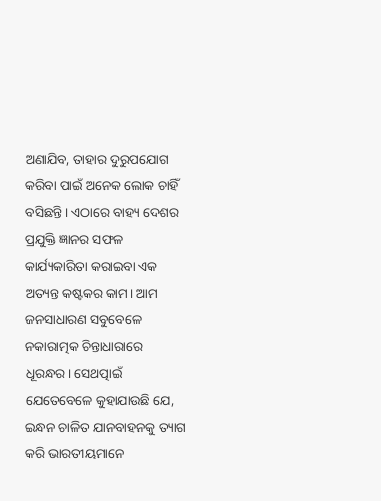ଅଣାଯିବ, ତାହାର ଦୁରୁପଯୋଗ କରିବା ପାଇଁ ଅନେକ ଲୋକ ଚାହିଁ ବସିଛନ୍ତି। ଏଠାରେ ବାହ୍ୟ ଦେଶର ପ୍ରଯୁକ୍ତି ଜ୍ଞାନର ସଫଳ କାର୍ଯ୍ୟକାରିତା କରାଇବା ଏକ ଅତ୍ୟନ୍ତ କଷ୍ଟକର କାମ। ଆମ ଜନସାଧାରଣ ସବୁବେଳେ ନକାରାତ୍ମକ ଚିନ୍ତାଧାରାରେ ଧୂରନ୍ଧର। ସେଥତ୍ପାଇଁ ଯେତେବେଳେ କୁହାଯାଉଛି ଯେ, ଇନ୍ଧନ ଚାଳିତ ଯାନବାହନକୁ ତ୍ୟାଗ କରି ଭାରତୀୟମାନେ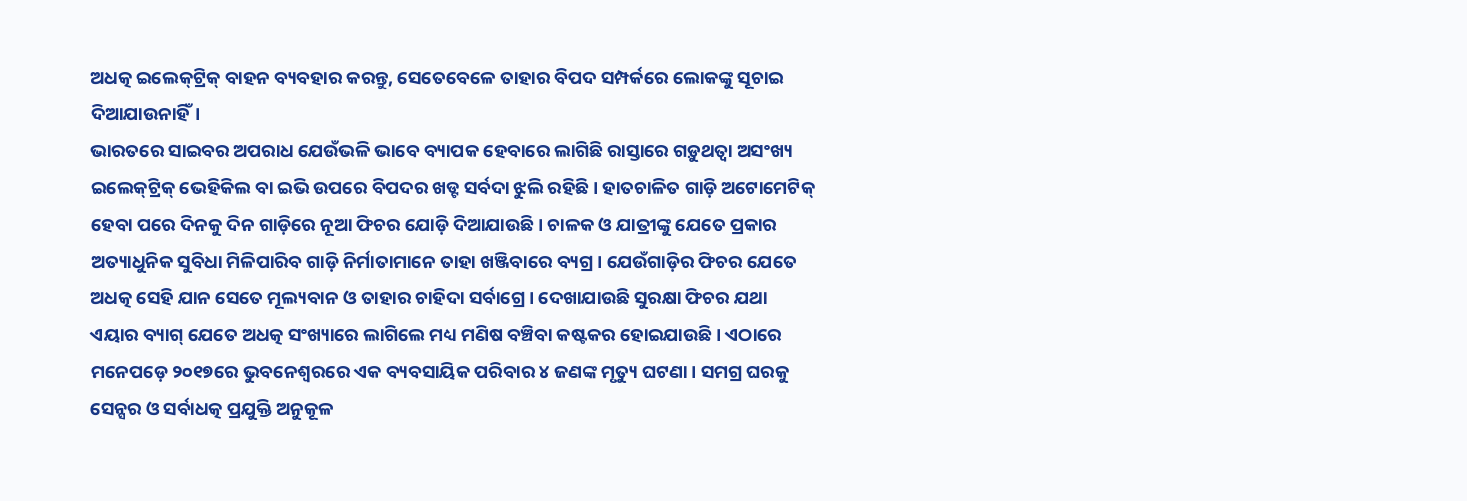ଅଧତ୍କ ଇଲେକ୍‍ଟ୍ରିକ୍‍ ବାହନ ବ୍ୟବହାର କରନ୍ତୁ, ସେତେବେଳେ ତାହାର ବିପଦ ସମ୍ପର୍କରେ ଲୋକଙ୍କୁ ସୂଚାଇ ଦିଆଯାଉନାହିଁ।
ଭାରତରେ ସାଇବର ଅପରାଧ ଯେଉଁଭଳି ଭାବେ ବ୍ୟାପକ ହେବାରେ ଲାଗିଛି ରାସ୍ତାରେ ଗଡ଼ୁଥତ୍ବା ଅସଂଖ୍ୟ ଇଲେକ୍‍ଟ୍ରିକ୍‍ ଭେହିକିଲ ବା ଇଭି ଉପରେ ବିପଦର ଖଡ୍ଟ ସର୍ବଦା ଝୁଲି ରହିଛି। ହାତଚାଳିତ ଗାଡ଼ି ଅଟୋମେଟିକ୍‍ ହେବା ପରେ ଦିନକୁ ଦିନ ଗାଡ଼ିରେ ନୂଆ ଫିଚର ଯୋଡ଼ି ଦିଆଯାଉଛି। ଚାଳକ ଓ ଯାତ୍ରୀଙ୍କୁ ଯେତେ ପ୍ରକାର ଅତ୍ୟାଧୁନିକ ସୁବିଧା ମିଳିପାରିବ ଗାଡ଼ି ନିର୍ମାତାମାନେ ତାହା ଖଞ୍ଜିବାରେ ବ୍ୟଗ୍ର। ଯେଉଁଗାଡ଼ିର ଫିଚର ଯେତେ ଅଧତ୍କ ସେହି ଯାନ ସେତେ ମୂଲ୍ୟବାନ ଓ ତାହାର ଚାହିଦା ସର୍ବାଗ୍ରେ। ଦେଖାଯାଉଛି ସୁରକ୍ଷା ଫିଚର ଯଥା ଏୟାର ବ୍ୟାଗ୍‍ ଯେତେ ଅଧତ୍କ ସଂଖ୍ୟାରେ ଲାଗିଲେ ମଧ୍ୟ ମଣିଷ ବଞ୍ଚିବା କଷ୍ଟକର ହୋଇଯାଉଛି। ଏଠାରେ ମନେପଡ଼େ ୨୦୧୭ରେ ଭୁବନେଶ୍ୱରରେ ଏକ ବ୍ୟବସାୟିକ ପରିବାର ୪ ଜଣଙ୍କ ମୃତ୍ୟୁ ଘଟଣା। ସମଗ୍ର ଘରକୁ ସେନ୍ସର ଓ ସର୍ବାଧତ୍କ ପ୍ରଯୁକ୍ତି ଅନୁକୂଳ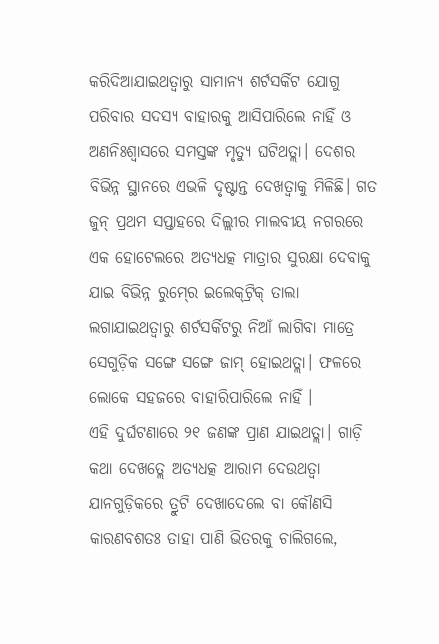କରିଦିଆଯାଇଥତ୍ବାରୁ ସାମାନ୍ୟ ଶର୍ଟସର୍କିଟ ଯୋଗୁ ପରିବାର ସଦସ୍ୟ ବାହାରକୁ ଆସିପାରିଲେ ନାହିଁ ଓ ଅଣନିଃଶ୍ୱାସରେ ସମସ୍ତଙ୍କ ମୃତ୍ୟୁ ଘଟିଥତ୍ଲା। ଦେଶର ବିଭିନ୍ନ ସ୍ଥାନରେ ଏଭଳି ଦୃଷ୍ଟାନ୍ତ ଦେଖତ୍ବାକୁ ମିଳିଛି। ଗତ ଜୁନ୍‍ ପ୍ରଥମ ସପ୍ତାହରେ ଦିଲ୍ଲୀର ମାଲବୀୟ ନଗରରେ ଏକ ହୋଟେଲରେ ଅତ୍ୟଧତ୍କ ମାତ୍ରାର ସୁରକ୍ଷା ଦେବାକୁ ଯାଇ ବିଭିନ୍ନ ରୁମ୍‍ରେ ଇଲେକ୍‍ଟ୍ରିକ୍‍ ତାଲା ଲଗାଯାଇଥତ୍ବାରୁ ଶର୍ଟସର୍କିଟରୁ ନିଆଁ ଲାଗିବା ମାତ୍ରେ ସେଗୁଡ଼ିକ ସଙ୍ଗେ ସଙ୍ଗେ ଜାମ୍‍ ହୋଇଥତ୍ଲା। ଫଳରେ ଲୋକେ ସହଜରେ ବାହାରିପାରିଲେ ନାହିଁ ।
ଏହି ଦୁର୍ଘଟଣାରେ ୨୧ ଜଣଙ୍କ ପ୍ରାଣ ଯାଇଥତ୍ଲା। ଗାଡ଼ି କଥା ଦେଖତ୍ଲେ ଅତ୍ୟଧତ୍କ ଆରାମ ଦେଉଥତ୍ବା ଯାନଗୁଡ଼ିକରେ ତ୍ରୁଟି ଦେଖାଦେଲେ ବା କୌଣସି କାରଣବଶତଃ ତାହା ପାଣି ଭିତରକୁ ଚାଲିଗଲେ,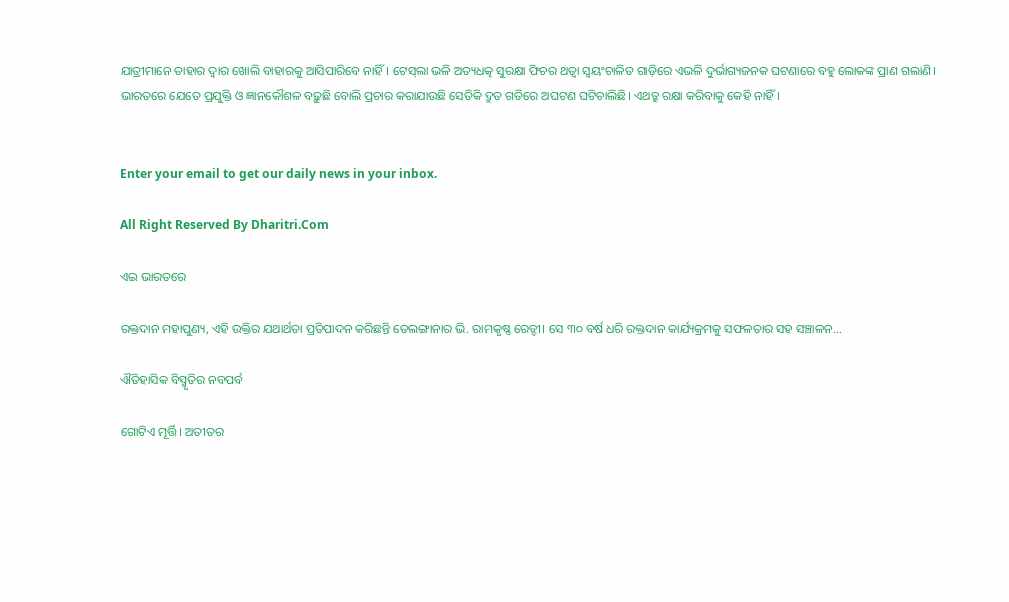ଯାତ୍ରୀମାନେ ତାହାର ଦ୍ୱାର ଖୋଲି ବାହାରକୁ ଆସିପାରିବେ ନାହିଁ। ଟେସ୍‍ଲା ଭଳି ଅତ୍ୟଧତ୍କ ସୁରକ୍ଷା ଫିଚର ଥତ୍ବା ସ୍ବୟଂଚାଳିତ ଗାଡ଼ିରେ ଏଭଳି ଦୁର୍ଭାଗ୍ୟଜନକ ଘଟଣାରେ ବହୁ ଲୋକଙ୍କ ପ୍ରାଣ ଗଲାଣି।
ଭାରତରେ ଯେତେ ପ୍ରଯୁକ୍ତି ଓ ଜ୍ଞାନକୌଶଳ ବଢ଼ୁଛି ବୋଲି ପ୍ରଚାର କରାଯାଉଛି ସେତିକି ଦ୍ରୁତ ଗତିରେ ଅଘଟଣ ଘଟିଚାଲିଛି। ଏଥତ୍ରୁ ରକ୍ଷା କରିବାକୁ କେହି ନାହିଁ।


Enter your email to get our daily news in your inbox.

All Right Reserved By Dharitri.Com

ଏଇ ଭାରତରେ

ରକ୍ତଦାନ ମହାପୁଣ୍ୟ, ଏହି ଉକ୍ତିର ଯଥାର୍ଥତା ପ୍ରତିପାଦନ କରିଛନ୍ତି ତେଲଙ୍ଗାନାର ଭି. ରାମକୃଷ୍ଣ ରେଡ୍ଡୀ। ସେ ୩୦ ବର୍ଷ ଧରି ରକ୍ତଦାନ କାର୍ଯ୍ୟକ୍ରମକୁ ସଫଳତାର ସହ ସଞ୍ଚାଳନ…

ଐତିହାସିକ ବିସ୍ମୃତିର ନବପର୍ବ

ଗୋଟିଏ ମୂର୍ତ୍ତି। ଅତୀତର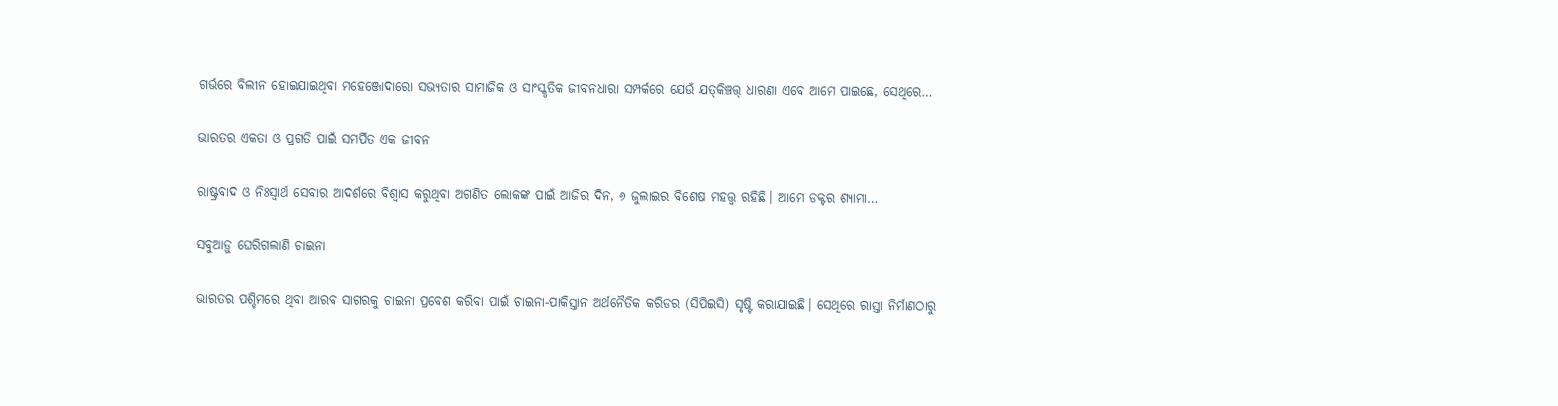ଗର୍ଭରେ ବିଲୀନ ହୋଇଯାଇଥିବା ମହେଞ୍ଜୋଦାରୋ ସଭ୍ୟତାର ସାମାଜିକ ଓ ସାଂସ୍କୃତିକ ଜୀବନଧାରା ସମ୍ପର୍କରେ ଯେଉଁ ଯତ୍‌କିଞ୍ଚତ୍ତ୍‌ ଧାରଣା ଏବେ ଆମେ ପାଇଛେ, ସେଥିରେ…

ଭାରତର ଏକତା ଓ ପ୍ରଗତି ପାଇଁ ସମର୍ପିତ ଏକ ଜୀବନ

ରାଷ୍ଟ୍ରବାଦ ଓ ନିଃସ୍ବାର୍ଥ ସେବାର ଆଦର୍ଶରେ ବିଶ୍ୱାସ କରୁଥିବା ଅଗଣିତ ଲୋକଙ୍କ ପାଇଁ ଆଜିର ଦିନ, ୬ ଜୁଲାଇର ବିଶେଷ ମହତ୍ତ୍ୱ ରହିଛି। ଆମେ ଡକ୍ଟର ଶ୍ୟାମା…

ସବୁଆଡ଼ୁ ଘେରିଗଲାଣି ଚାଇନା

ଭାରତର ପଶ୍ଚିମରେ ଥିବା ଆରବ ସାଗରକୁ ଚାଇନା ପ୍ରବେଶ କରିବା ପାଇଁ ଚାଇନା-ପାକିସ୍ତାନ ଅର୍ଥନୈତିକ କରିଡର (ସିପିଇସି) ସୃଷ୍ଟି କରାଯାଇଛି। ସେଥିରେ ରାସ୍ତା ନିର୍ମାଣଠାରୁ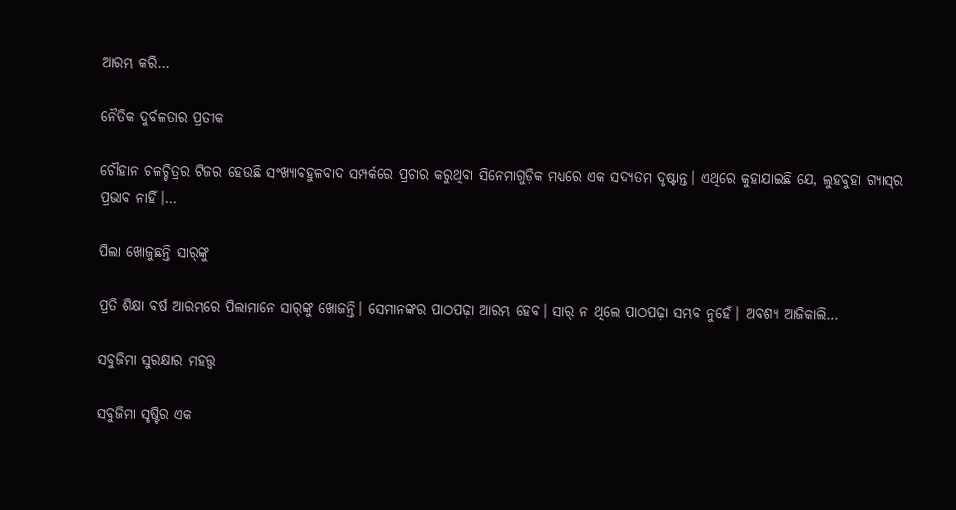ଆରମ୍ଭ କରି…

ନୈତିକ ଦୁର୍ବଳତାର ପ୍ରତୀକ

ଚୌହାନ ଚଳଚ୍ଚିତ୍ରର ଟିଜର ହେଉଛି ସଂଖ୍ୟାବହୁଳବାଦ ସମ୍ପର୍କରେ ପ୍ରଚାର କରୁଥିବା ସିନେମାଗୁଡ଼ିକ ମଧ୍ୟରେ ଏକ ସଦ୍ୟତମ ଦୃଷ୍ଟାନ୍ତ। ଏଥିରେ କୁହାଯାଇଛି ଯେ, ଲୁହବୁହା ଗ୍ୟାସ୍‌ର ପ୍ରଭାବ ନାହିଁ।…

ପିଲା ଖୋଜୁଛନ୍ତି ସାର୍‌ଙ୍କୁ

ପ୍ରତି ଶିକ୍ଷା ବର୍ଷ ଆରମ୍ଭରେ ପିଲାମାନେ ସାର୍‌ଙ୍କୁ ଖୋଜନ୍ତି। ସେମାନଙ୍କର ପାଠପଢ଼ା ଆରମ୍ଭ ହେବ। ସାର୍‌ ନ ଥିଲେ ପାଠପଢ଼ା ସମ୍ଭବ ନୁହେଁ। ଅବଶ୍ୟ ଆଜିକାଲି…

ସବୁଜିମା ସୁରକ୍ଷାର ମହତ୍ତ୍ୱ

ସବୁଜିମା ସୃଷ୍ଟିର ଏକ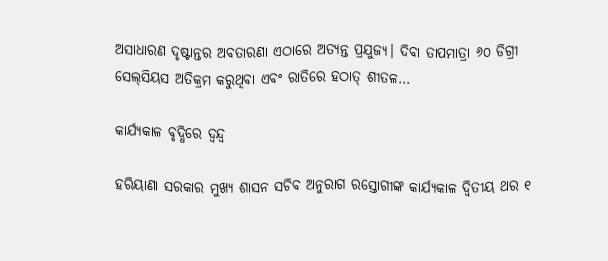ଅସାଧାରଣ ଦୃଷ୍ଟାନ୍ତର ଅବତାରଣା ଏଠାରେ ଅତ୍ୟନ୍ତ ପ୍ରଯୁଜ୍ୟ। ଦିବା ତାପମାତ୍ରା ୬୦ ଡିଗ୍ରୀ ସେଲ୍‌ସିୟସ ଅତିକ୍ରମ କରୁଥିବା ଏବଂ ରାତିରେ ହଠାତ୍‌ ଶୀତଳ…

କାର୍ଯ୍ୟକାଳ ବୃଦ୍ଧିରେ ଦ୍ୱନ୍ଦ୍ୱ

ହରିୟାଣା ସରକାର ମୁଖ୍ୟ ଶାସନ ସଚିବ ଅନୁରାଗ ରସ୍ତୋଗୀଙ୍କ କାର୍ଯ୍ୟକାଳ ଦ୍ୱିତୀୟ ଥର ୧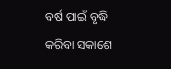ବର୍ଷ ପାଇଁ ବୃଦ୍ଧି କରିବା ସକାଶେ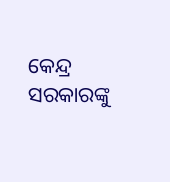କେନ୍ଦ୍ର ସରକାରଙ୍କୁ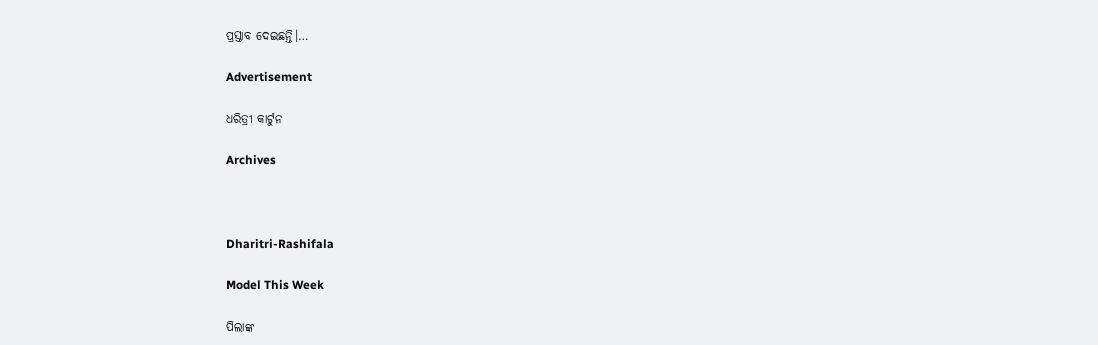ପ୍ରସ୍ତାବ ଦେଇଛନ୍ତି।…

Advertisement

ଧରିତ୍ରୀ କାର୍ଟୁନ

Archives



Dharitri-Rashifala

Model This Week

ପିଲାଙ୍କ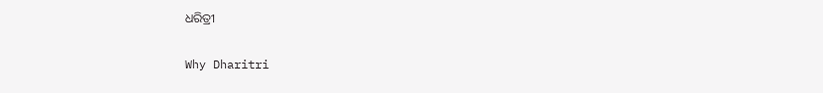ଧରିତ୍ରୀ

Why Dharitri